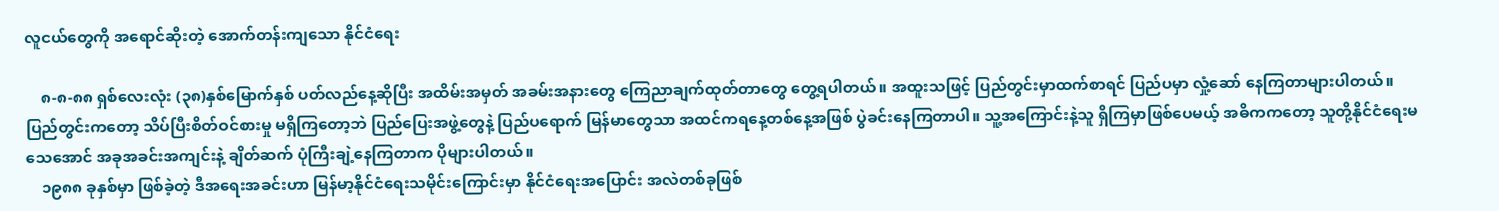လူငယ်တွေကို အရောင်ဆိုးတဲ့ အောက်တန်းကျသော နိုင်ငံရေး

    ၈-၈-၈၈ ရှစ်လေးလုံး (၃၈)နှစ်မြောက်နှစ် ပတ်လည်နေ့ဆိုပြီး အထိမ်းအမှတ် အခမ်းအနားတွေ ကြေညာချက်ထုတ်တာတွေ တွေ့ရပါတယ်။ အထူးသဖြင့် ပြည်တွင်းမှာထက်စာရင် ပြည်ပမှာ လှုံ့ဆော် နေကြတာများပါတယ်။ ပြည်တွင်းကတော့ သိပ်ပြီးစိတ်ဝင်စားမှု မရှိကြတော့ဘဲ ပြည်ပြေးအဖွဲ့တွေနဲ့ ပြည်ပရောက် မြန်မာတွေသာ အထင်ကရနေ့တစ်နေ့အဖြစ် ပွဲခင်းနေကြတာပါ။ သူ့အကြောင်းနဲ့သူ ရှိကြမှာဖြစ်ပေမယ့် အဓိကကတော့ သူတို့နိုင်ငံရေးမသေအောင် အခုအခင်းအကျင်းနဲ့ ချိတ်ဆက် ပုံကြီးချဲ့နေကြတာက ပိုများပါတယ်။
    ၁၉၈၈ ခုနှစ်မှာ ဖြစ်ခဲ့တဲ့ ဒီအရေးအခင်းဟာ မြန်မာ့နိုင်ငံရေးသမိုင်းကြောင်းမှာ နိုင်ငံရေးအပြောင်း အလဲတစ်ခုဖြစ်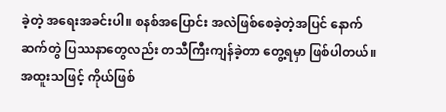ခဲ့တဲ့ အရေးအခင်းပါ။ စနစ်အပြောင်း အလဲဖြစ်စေခဲ့တဲ့အပြင် နောက်ဆက်တွဲ ပြဿနာတွေလည်း တသီကြီးကျန်ခဲ့တာ တွေ့ရမှာ ဖြစ်ပါတယ်။ အထူးသဖြင့် ကိုယ်ဖြစ်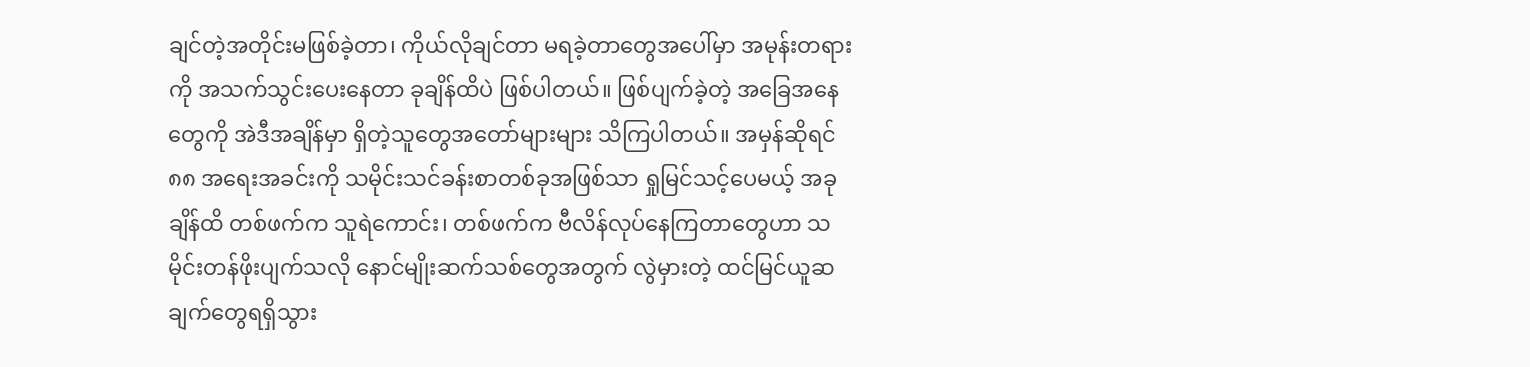ချင်တဲ့အတိုင်းမဖြစ်ခဲ့တာ၊ ကိုယ်လိုချင်တာ မရခဲ့တာတွေအပေါ်မှာ အမုန်းတရားကို အသက်သွင်းပေးနေတာ ခုချိန်ထိပဲ ဖြစ်ပါတယ်။ ဖြစ်ပျက်ခဲ့တဲ့ အခြေအနေတွေကို အဲဒီအချိန်မှာ ရှိတဲ့သူတွေအတော်များများ သိကြပါတယ်။ အမှန်ဆိုရင် ၈၈ အရေးအခင်းကို သမိုင်းသင်ခန်းစာတစ်ခုအဖြစ်သာ ရှုမြင်သင့်ပေမယ့် အခုချိန်ထိ တစ်ဖက်က သူရဲကောင်း၊ တစ်ဖက်က ဗီလိန်လုပ်နေကြတာတွေဟာ သမိုင်းတန်ဖိုးပျက်သလို နောင်မျိုးဆက်သစ်တွေအတွက် လွဲမှားတဲ့ ထင်မြင်ယူဆချက်တွေရရှိသွား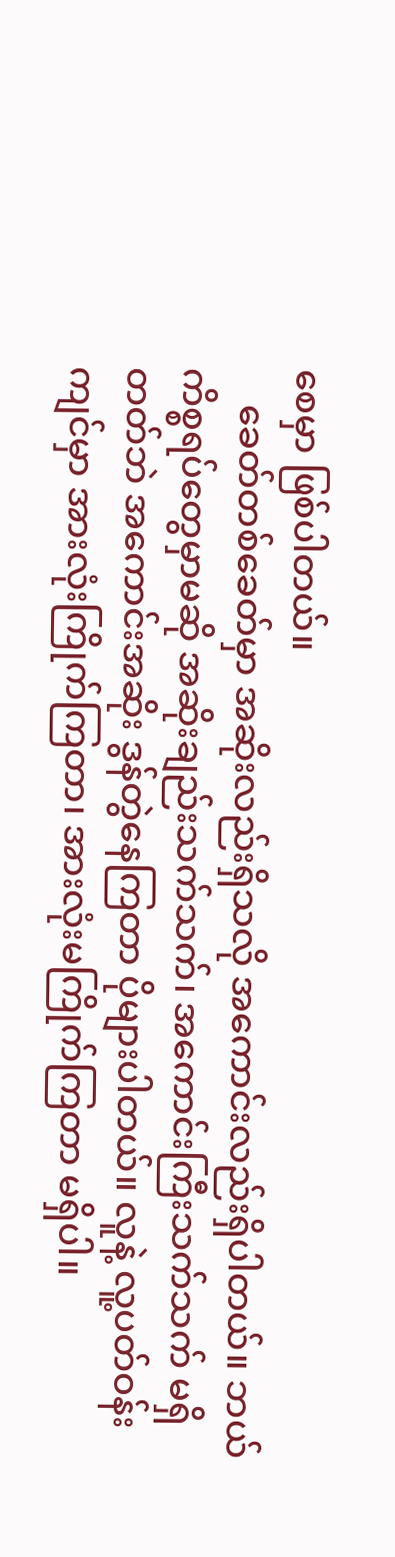စေမှာ ဖြစ်ပါတယ်။
    ခေတ်တစ်ခေတ်မှာ အဆိုးလည်းရှိသလို အကောင်းလည်းရှိပါတယ်။ ဘယ်ကိစ္စရပ်တွေမှာမဆို အဆိုးချည်းသက်သက်၊ အကောင်းကြီးသက်သက် မရှိတတ်ဘဲ အကောင်းအဆိုး ဒွန်တွဲနေကြတာ ပိုများပါတယ်။ လူနဲ့ လူ့ပတ်ဝန်းကျင်မှာ အားလုံးကြိုက်ကြတာ၊ အားလုံးမကြိုက်ကြတာ မရှိပါ။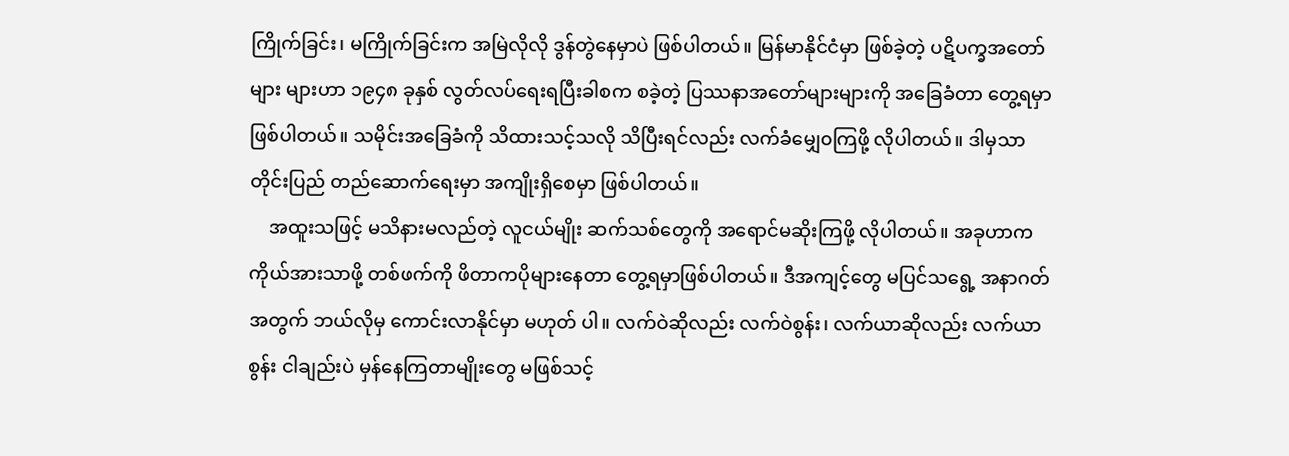ကြိုက်ခြင်း၊ မကြိုက်ခြင်းက အမြဲလိုလို ဒွန်တွဲနေမှာပဲ ဖြစ်ပါတယ်။ မြန်မာနိုင်ငံမှာ ဖြစ်ခဲ့တဲ့ ပဋိပက္ခအတော်များ များဟာ ၁၉၄၈ ခုနှစ် လွတ်လပ်ရေးရပြီးခါစက စခဲ့တဲ့ ပြဿနာအတော်များများကို အခြေခံတာ တွေ့ရမှာ ဖြစ်ပါတယ်။ သမိုင်းအခြေခံကို သိထားသင့်သလို သိပြီးရင်လည်း လက်ခံမျှေ၀ကြဖို့ လိုပါတယ်။ ဒါမှသာ တိုင်းပြည် တည်ဆောက်ရေးမှာ အကျိုးရှိစေမှာ ဖြစ်ပါတယ်။
    အထူးသဖြင့် မသိနားမလည်တဲ့ လူငယ်မျိုး ဆက်သစ်တွေကို အရောင်မဆိုးကြဖို့ လိုပါတယ်။ အခုဟာက ကိုယ်အားသာဖို့ တစ်ဖက်ကို ဖိတာကပိုများနေတာ တွေ့ရမှာဖြစ်ပါတယ်။ ဒီအကျင့်တွေ မပြင်သရွေ့ အနာဂတ်အတွက် ဘယ်လိုမှ ကောင်းလာနိုင်မှာ မဟုတ် ပါ။ လက်ဝဲဆိုလည်း လက်ဝဲစွန်း၊ လက်ယာဆိုလည်း လက်ယာစွန်း ငါချည်းပဲ မှန်နေကြတာမျိုးတွေ မဖြစ်သင့်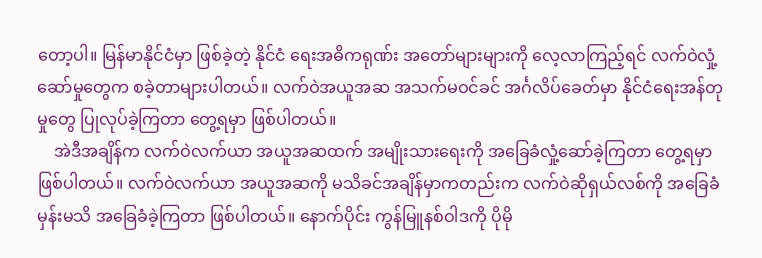တော့ပါ။ မြန်မာနိုင်ငံမှာ ဖြစ်ခဲ့တဲ့ နိုင်ငံ ရေးအဓိကရုဏ်း အတော်များများကို လေ့လာကြည့်ရင် လက်ဝဲလှုံ့ဆော်မှုတွေက စခဲ့တာများပါတယ်။ လက်ဝဲအယူအဆ အသက်မဝင်ခင် အင်္ဂလိပ်ခေတ်မှာ နိုင်ငံရေးအန်တုမှုတွေ ပြုလုပ်ခဲ့ကြတာ တွေ့ရမှာ ဖြစ်ပါတယ်။
    အဲဒီအချိန်က လက်ဝဲလက်ယာ အယူအဆထက် အမျိုးသားရေးကို အခြေခံလှုံ့ဆော်ခဲ့ကြတာ တွေ့ရမှာဖြစ်ပါတယ်။ လက်ဝဲလက်ယာ အယူအဆကို မသိခင်အချိန်မှာကတည်းက လက်ဝဲဆိုရှယ်လစ်ကို အခြေခံမှန်းမသိ အခြေခံခဲ့ကြတာ ဖြစ်ပါတယ်။ နောက်ပိုင်း ကွန်မြူနစ်ဝါဒကို ပိုမို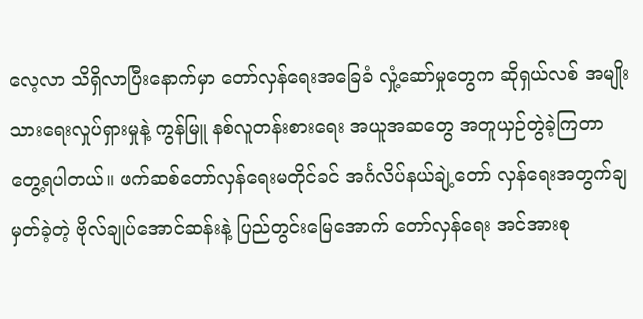လေ့လာ သိရှိလာပြီးနောက်မှာ တော်လှန်ရေးအခြေခံ လှုံ့ဆော်မှုတွေက ဆိုရှယ်လစ် အမျိုးသားရေးလှုပ်ရှားမှုနဲ့ ကွန်မြူ နစ်လူတန်းစားရေး အယူအဆတွေ အတူယှဉ်တွဲခဲ့ကြတာ တွေ့ရပါတယ်။ ဖက်ဆစ်တော်လှန်ရေးမတိုင်ခင် အင်္ဂလိပ်နယ်ချဲ့တော် လှန်ရေးအတွက်ချမှတ်ခဲ့တဲ့ ဗိုလ်ချုပ်အောင်ဆန်းနဲ့ ပြည်တွင်းမြေအောက် တော်လှန်ရေး အင်အားစု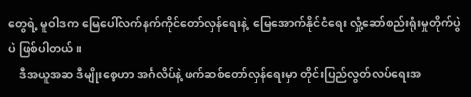တွေရဲ့ မူဝါဒက မြေပေါ်လက်နက်ကိုင်တော်လှန်ရေးနဲ့  မြေအောက်နိုင်ငံရေး လှုံ့ဆော်စည်းရုံးမှုတိုက်ပွဲပဲ ဖြစ်ပါတယ်။
    ဒီအယူအဆ ဒီမျိုးစေ့ဟာ အင်္ဂလိပ်နဲ့ ဖက်ဆစ်တော်လှန်ရေးမှာ တိုင်းပြည်လွတ်လပ်ရေးအ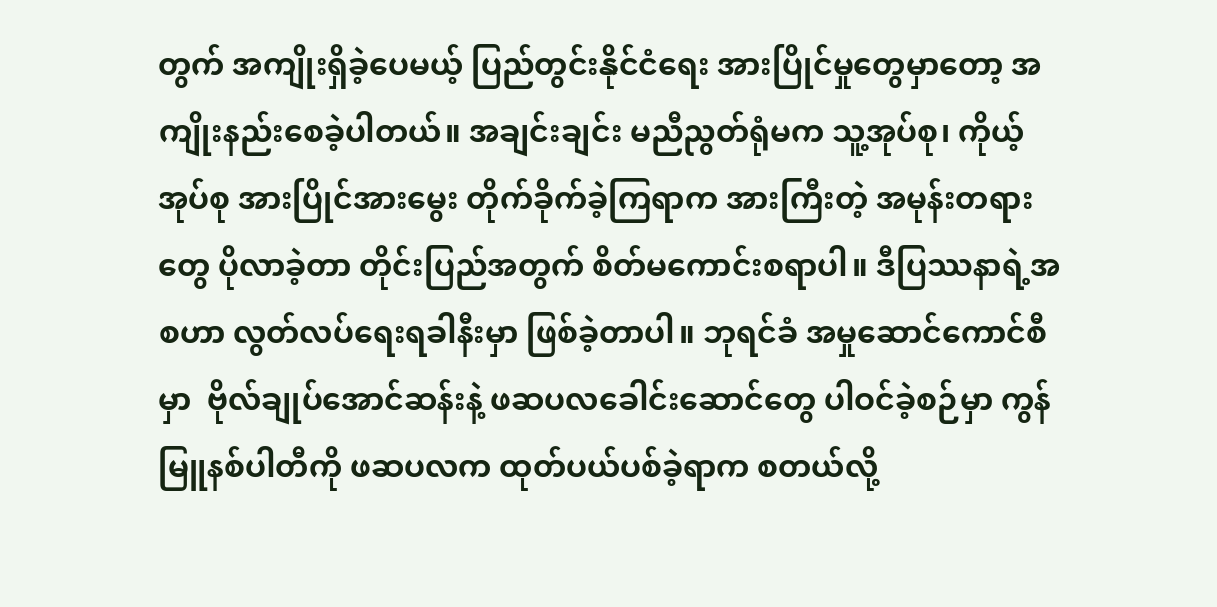တွက် အကျိုးရှိခဲ့ပေမယ့် ပြည်တွင်းနိုင်ငံရေး အားပြိုင်မှုတွေမှာတော့ အကျိုးနည်းစေခဲ့ပါတယ်။ အချင်းချင်း မညီညွတ်ရုံမက သူ့အုပ်စု၊ ကိုယ့်အုပ်စု အားပြိုင်အားမွေး တိုက်ခိုက်ခဲ့ကြရာက အားကြီးတဲ့ အမုန်းတရားတွေ ပိုလာခဲ့တာ တိုင်းပြည်အတွက် စိတ်မကောင်းစရာပါ။ ဒီပြဿနာရဲ့အစဟာ လွတ်လပ်ရေးရခါနီးမှာ ဖြစ်ခဲ့တာပါ။ ဘုရင်ခံ အမှုဆောင်ကောင်စီမှာ  ဗိုလ်ချုပ်အောင်ဆန်းနဲ့ ဖဆပလခေါင်းဆောင်တွေ ပါဝင်ခဲ့စဉ်မှာ ကွန်မြူနစ်ပါတီကို ဖဆပလက ထုတ်ပယ်ပစ်ခဲ့ရာက စတယ်လို့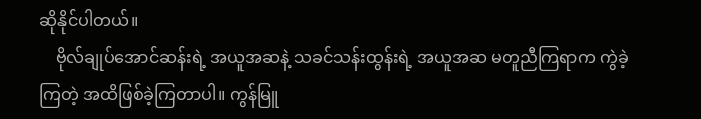ဆိုနိုင်ပါတယ်။
    ဗိုလ်ချုပ်အောင်ဆန်းရဲ့ အယူအဆနဲ့ သခင်သန်းထွန်းရဲ့ အယူအဆ မတူညီကြရာက ကွဲခဲ့ကြတဲ့ အထိဖြစ်ခဲ့ကြတာပါ။ ကွန်မြူ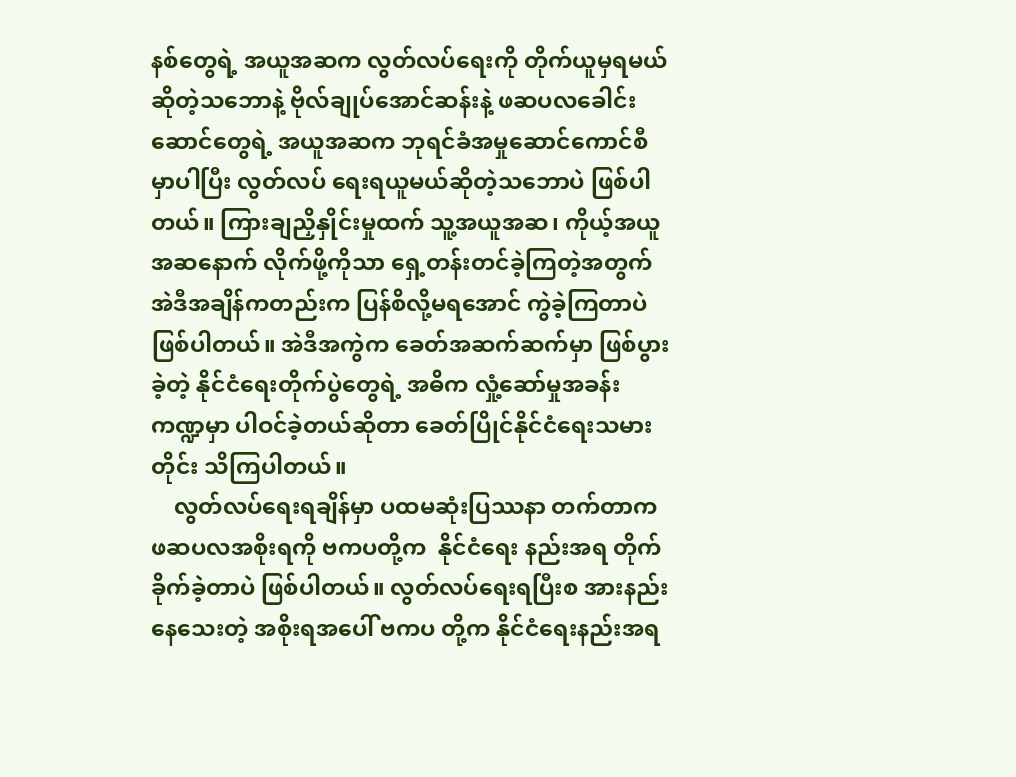နစ်တွေရဲ့ အယူအဆက လွတ်လပ်ရေးကို တိုက်ယူမှရမယ်ဆိုတဲ့သဘောနဲ့ ဗိုလ်ချုပ်အောင်ဆန်းနဲ့ ဖဆပလခေါင်းဆောင်တွေရဲ့ အယူအဆက ဘုရင်ခံအမှုဆောင်ကောင်စီမှာပါပြီး လွတ်လပ် ရေးရယူမယ်ဆိုတဲ့သဘောပဲ ဖြစ်ပါတယ်။ ကြားချညှိနှိုင်းမှုထက် သူ့အယူအဆ၊ ကိုယ့်အယူ အဆနောက် လိုက်ဖို့ကိုသာ ရှေ့တန်းတင်ခဲ့ကြတဲ့အတွက် အဲဒီအချိန်ကတည်းက ပြန်စိလို့မရအောင် ကွဲခဲ့ကြတာပဲ ဖြစ်ပါတယ်။ အဲဒီအကွဲက ခေတ်အဆက်ဆက်မှာ ဖြစ်ပွားခဲ့တဲ့ နိုင်ငံရေးတိုက်ပွဲတွေရဲ့ အဓိက လှုံ့ဆော်မှုအခန်းကဏ္ဍမှာ ပါဝင်ခဲ့တယ်ဆိုတာ ခေတ်ပြိုင်နိုင်ငံရေးသမားတိုင်း သိကြပါတယ်။
    လွတ်လပ်ရေးရချိန်မှာ ပထမဆုံးပြဿနာ တက်တာက ဖဆပလအစိုးရကို ဗကပတို့က  နိုင်ငံရေး နည်းအရ တိုက်ခိုက်ခဲ့တာပဲ ဖြစ်ပါတယ်။ လွတ်လပ်ရေးရပြီးစ အားနည်းနေသေးတဲ့ အစိုးရအပေါ် ဗကပ တို့က နိုင်ငံရေးနည်းအရ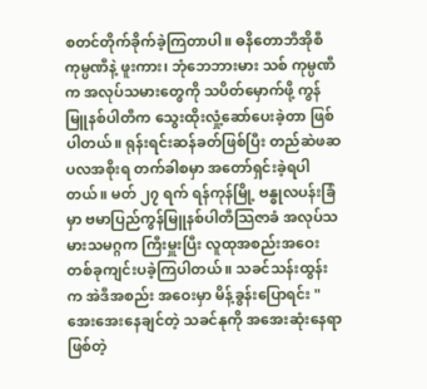စတင်တိုက်ခိုက်ခဲ့ကြတာပါ။ ဓနိတောဘီအိုစီကုမ္ပဏီနဲ့ ဖူးကား၊ ဘုံဘေဘားမား သစ် ကုမ္ပဏီက အလုပ်သမားတွေကို သပိတ်မှောက်ဖို့ ကွန်မြူနစ်ပါတီက သွေးထိုးလှုံ့ဆော်ပေးခဲ့တာ ဖြစ်ပါတယ်။ ရုန်းရင်းဆန်ခတ်ဖြစ်ပြီး တည်ဆဲဖဆပလအစိုးရ တက်ခါစမှာ အတော်ရှင်းခဲ့ရပါတယ်။ မတ် ၂၇ ရက် ရန်ကုန်မြို့ ဗန္ဓုလပန်းခြံမှာ ဗမာပြည်ကွန်မြူနစ်ပါတီသြဇာခံ အလုပ်သမားသမဂ္ဂက ကြီးမှူးပြီး လူထုအစည်းအဝေး တစ်ခုကျင်းပခဲ့ကြပါတယ်။ သခင်သန်းထွန်းက အဲဒီအစည်း အဝေးမှာ မိန့်ခွန်းပြောရင်း "အေးအေးနေချင်တဲ့ သခင်နုကို အအေးဆုံးနေရာဖြစ်တဲ့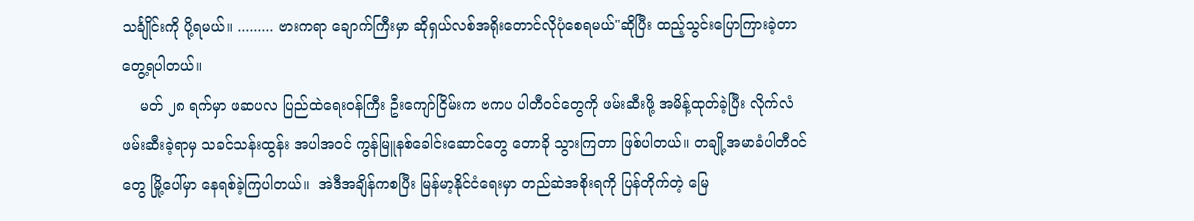သင်္ချိုင်းကို ပို့ရမယ်။ ......... ဗားကရာ ချောက်ကြီးမှာ ဆိုရှယ်လစ်အရိုးတောင်လိုပုံစေရမယ်"ဆိုပြီး ထည့်သွင်းပြောကြားခဲ့တာ တွေ့ရပါတယ်။
    မတ် ၂၈ ရက်မှာ ဖဆပလ ပြည်ထဲရေးဝန်ကြီး ဦးကျော်ငြိမ်းက ဗကပ ပါတီဝင်တွေကို ဖမ်းဆီးဖို့ အမိန့်ထုတ်ခဲ့ပြီး လိုက်လံဖမ်းဆီးခဲ့ရာမှ သခင်သန်းထွန်း အပါအဝင် ကွန်မြူနစ်ခေါင်းဆောင်တွေ တောခို သွားကြတာ ဖြစ်ပါတယ်။ တချို့အမာခံပါတီဝင်တွေ မြို့ပေါ်မှာ နေရစ်ခဲ့ကြပါတယ်။  အဲဒီအချိန်ကစပြီး မြန်မာ့နိုင်ငံရေးမှာ တည်ဆဲအစိုးရကို ပြန်တိုက်တဲ့ မြေ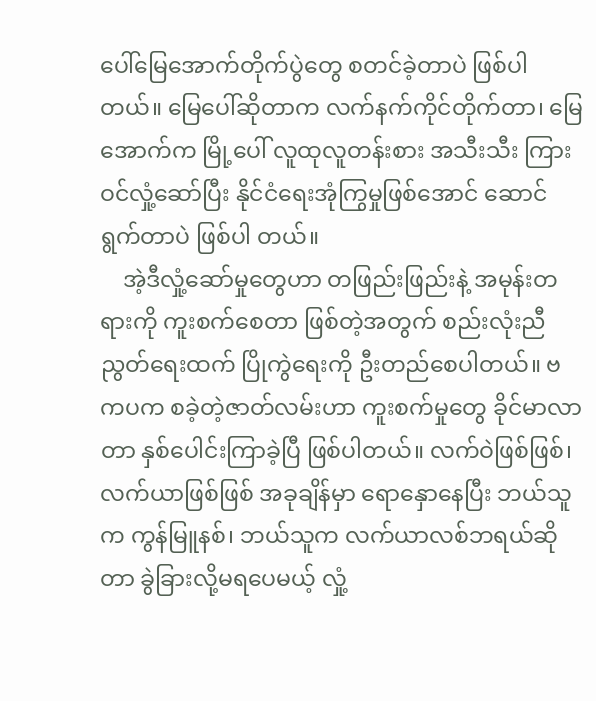ပေါ်မြေအောက်တိုက်ပွဲတွေ စတင်ခဲ့တာပဲ ဖြစ်ပါ တယ်။ မြေပေါ်ဆိုတာက လက်နက်ကိုင်တိုက်တာ၊ မြေအောက်က မြို့ပေါ် လူထုလူတန်းစား အသီးသီး ကြားဝင်လှုံ့ဆော်ပြီး နိုင်ငံရေးအုံကြွမှုဖြစ်အောင် ဆောင်ရွက်တာပဲ ဖြစ်ပါ တယ်။
    အဲ့ဒီလှုံ့ဆော်မှုတွေဟာ တဖြည်းဖြည်းနဲ့ အမုန်းတရားကို ကူးစက်စေတာ ဖြစ်တဲ့အတွက် စည်းလုံးညီညွတ်ရေးထက် ပြိုကွဲရေးကို ဦးတည်စေပါတယ်။ ဗကပက စခဲ့တဲ့ဇာတ်လမ်းဟာ ကူးစက်မှုတွေ ခိုင်မာလာတာ နှစ်ပေါင်းကြာခဲ့ပြီ ဖြစ်ပါတယ်။ လက်ဝဲဖြစ်ဖြစ်၊ လက်ယာဖြစ်ဖြစ် အခုချိန်မှာ ရောနှောနေပြီး ဘယ်သူက ကွန်မြူနစ်၊ ဘယ်သူက လက်ယာလစ်ဘရယ်ဆိုတာ ခွဲခြားလို့မရပေမယ့် လှုံ့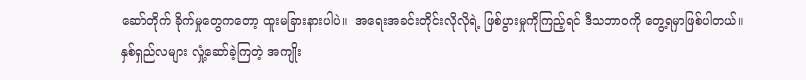ဆော်တိုက် ခိုက်မှုတွေကတော့ ထူးမခြားနားပါပဲ။  အရေးအခင်းတိုင်းလိုလိုရဲ့ ဖြစ်ပွားမှုကိုကြည့်ရင် ဒီသဘာဝကို တွေ့ရမှာဖြစ်ပါတယ်။  နှစ်ရှည်လများ လှုံ့ဆော်ခဲ့ကြတဲ့ အကျိုး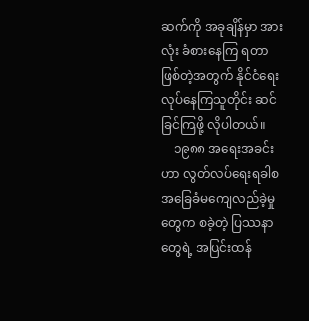ဆက်ကို အခုချိန်မှာ အားလုံး ခံစားနေကြ ရတာ ဖြစ်တဲ့အတွက် နိုင်ငံရေးလုပ်နေကြသူတိုင်း ဆင်ခြင်ကြဖို့ လိုပါတယ်။
    ၁၉၈၈ အရေးအခင်းဟာ လွတ်လပ်ရေးရခါစ  အခြေခံမကျေလည်ခဲ့မှုတွေက စခဲ့တဲ့ ပြဿနာတွေရဲ့ အပြင်းထန်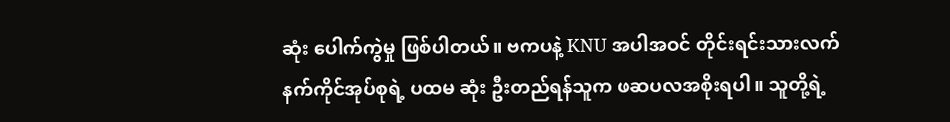ဆုံး ပေါက်ကွဲမှု ဖြစ်ပါတယ်။ ဗကပနဲ့ KNU အပါအဝင် တိုင်းရင်းသားလက်နက်ကိုင်အုပ်စုရဲ့ ပထမ ဆုံး ဦးတည်ရန်သူက ဖဆပလအစိုးရပါ။ သူတို့ရဲ့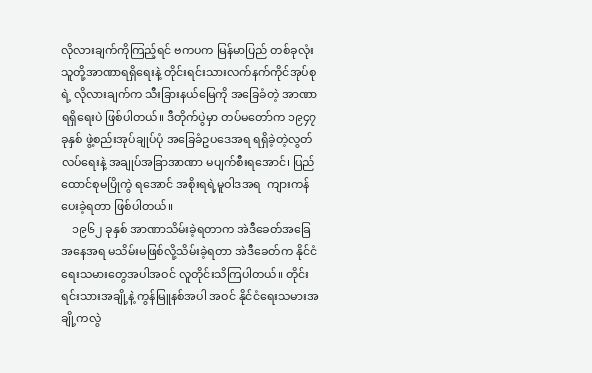လိုလားချက်ကိုကြည့်ရင် ဗကပက မြန်မာပြည် တစ်ခုလုံး သူတို့အာဏာရရှိရေးနဲ့ တိုင်းရင်းသားလက်နက်ကိုင်အုပ်စုရဲ့ လိုလားချက်က သီးခြားနယ်မြေကို အခြေခံတဲ့ အာဏာရရှိရေးပဲ ဖြစ်ပါတယ်။ ဒီတိုက်ပွဲမှာ တပ်မတော်က ၁၉၄၇ ခုနှစ် ဖွဲ့စည်းအုပ်ချုပ်ပုံ အခြေခံဥပဒေအရ ရရှိခဲ့တဲ့လွတ် လပ်ရေးနဲ့ အချုပ်အခြာအာဏာ မပျက်စီးရအောင်၊ ပြည်ထောင်စုမပြိုကွဲ ရအောင် အစိုးရရဲ့မူဝါဒအရ  ကျားကန်ပေးခဲ့ရတာ ဖြစ်ပါတယ်။
    ၁၉၆၂ ခုနှစ် အာဏာသိမ်းခဲ့ရတာက အဲဒီခေတ်အခြေအနေအရ မသိမ်းမဖြစ်လို့သိမ်းခဲ့ရတာ အဲဒီခေတ်က နိုင်ငံရေးသမားတွေအပါအဝင် လူတိုင်းသိကြပါတယ်။ တိုင်းရင်းသားအချို့နဲ့ ကွန်မြူနစ်အပါ အဝင် နိုင်ငံရေးသမားအချို့ကလွဲ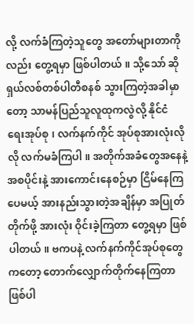လို့ လက်ခံကြတဲ့သူတွေ အတော်များတာကိုလည်း တွေ့ရမှာ ဖြစ်ပါတယ်။ သို့သော် ဆိုရှယ်လစ်တစ်ပါတီစနစ် သွားကြတဲ့အခါမှာတော့ သာမန်ပြည်သူလူထုကလွဲလို့ နိုင်ငံ ရေးအုပ်စု၊ လက်နက်ကိုင် အုပ်စုအားလုံးလိုလို လက်မခံကြပါ။ အတိုက်အခံတွေအနေနဲ့ အစပိုင်းနဲ့ အားကောင်းနေစဉ်မှာ ငြိမ်နေကြပေမယ့် အားနည်းသွားတဲ့အချိန်မှာ အပြုတ်တိုက်ဖို့ အားလုံး ဝိုင်းခဲ့ကြတာ တွေ့ရမှာ ဖြစ်ပါတယ်။ ဗကပနဲ့ လက်နက်ကိုင်အုပ်စုတွေကတော့ တောက်လျှောက်တိုက်နေကြတာ ဖြစ်ပါ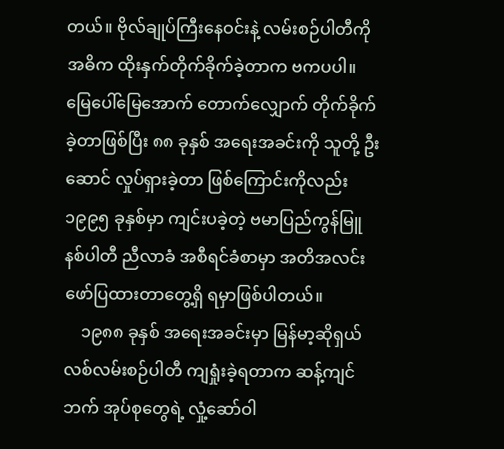တယ်။ ဗိုလ်ချုပ်ကြီးနေဝင်းနဲ့ လမ်းစဉ်ပါတီကို အဓိက ထိုးနှက်တိုက်ခိုက်ခဲ့တာက ဗကပပါ။ မြေပေါ်မြေအောက် တောက်လျှောက် တိုက်ခိုက်ခဲ့တာဖြစ်ပြီး ၈၈ ခုနှစ် အရေးအခင်းကို သူတို့ ဦးဆောင် လှုပ်ရှားခဲ့တာ ဖြစ်ကြောင်းကိုလည်း ၁၉၉၅ ခုနှစ်မှာ ကျင်းပခဲ့တဲ့ ဗမာပြည်ကွန်မြူနစ်ပါတီ ညီလာခံ အစီရင်ခံစာမှာ အတိအလင်း ဖော်ပြထားတာတွေ့ရှိ ရမှာဖြစ်ပါတယ်။
    ၁၉၈၈ ခုနှစ် အရေးအခင်းမှာ မြန်မာ့ဆိုရှယ် လစ်လမ်းစဉ်ပါတီ ကျရှုံးခဲ့ရတာက ဆန့်ကျင်ဘက် အုပ်စုတွေရဲ့ လှုံ့ဆော်ဝါ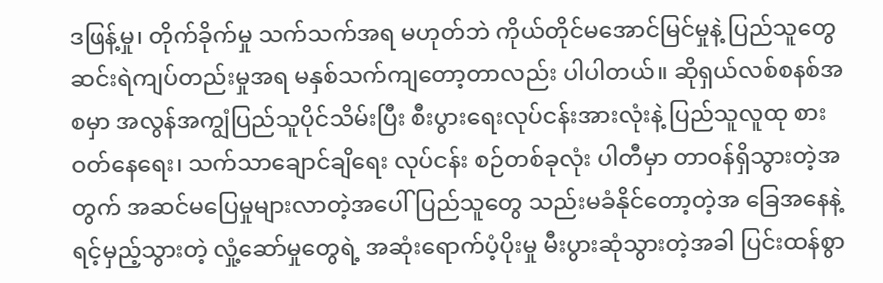ဒဖြန့်မှု၊ တိုက်ခိုက်မှု သက်သက်အရ မဟုတ်ဘဲ ကိုယ်တိုင်မအောင်မြင်မှုနဲ့ ပြည်သူတွေ ဆင်းရဲကျပ်တည်းမှုအရ မနှစ်သက်ကျတော့တာလည်း ပါပါတယ်။ ဆိုရှယ်လစ်စနစ်အစမှာ အလွန်အကျွံပြည်သူပိုင်သိမ်းပြီး စီးပွားရေးလုပ်ငန်းအားလုံးနဲ့ ပြည်သူလူထု စားဝတ်နေရေး၊ သက်သာချောင်ချိရေး လုပ်ငန်း စဉ်တစ်ခုလုံး ပါတီမှာ တာဝန်ရှိသွားတဲ့အတွက် အဆင်မပြေမှုများလာတဲ့အပေါ် ပြည်သူတွေ သည်းမခံနိုင်တော့တဲ့အ ခြေအနေနဲ့ ရင့်မှည့်သွားတဲ့ လှုံ့ဆော်မှုတွေရဲ့ အဆုံးရောက်ပံ့ပိုးမှု မီးပွားဆုံသွားတဲ့အခါ ပြင်းထန်စွာ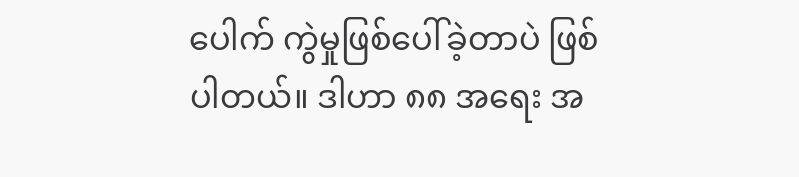ပေါက် ကွဲမှုဖြစ်ပေါ်ခဲ့တာပဲ ဖြစ်ပါတယ်။ ဒါဟာ ၈၈ အရေး အ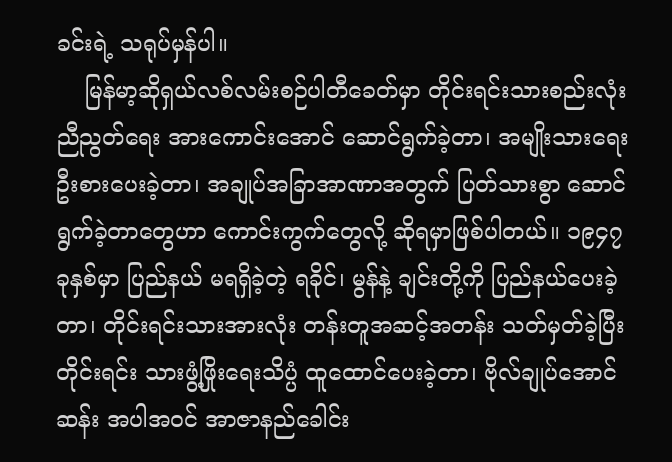ခင်းရဲ့ သရုပ်မှန်ပါ။
    မြန်မာ့ဆိုရှယ်လစ်လမ်းစဉ်ပါတီခေတ်မှာ တိုင်းရင်းသားစည်းလုံးညီညွတ်ရေး အားကောင်းအောင် ဆောင်ရွက်ခဲ့တာ၊ အမျိုးသားရေးဦးစားပေးခဲ့တာ၊ အချုပ်အခြာအာဏာအတွက် ပြတ်သားစွာ ဆောင်ရွက်ခဲ့တာတွေဟာ ကောင်းကွက်တွေလို့ ဆိုရမှာဖြစ်ပါတယ်။ ၁၉၄၇ ခုနှစ်မှာ ပြည်နယ် မရရှိခဲ့တဲ့ ရခိုင်၊ မွန်နဲ့ ချင်းတို့ကို ပြည်နယ်ပေးခဲ့တာ၊ တိုင်းရင်းသားအားလုံး တန်းတူအဆင့်အတန်း သတ်မှတ်ခဲ့ပြီး တိုင်းရင်း သားဖွံ့ဖြိုးရေးသိပ္ပံ ထူထောင်ပေးခဲ့တာ၊ ဗိုလ်ချုပ်အောင်ဆန်း အပါအဝင် အာဇာနည်ခေါင်း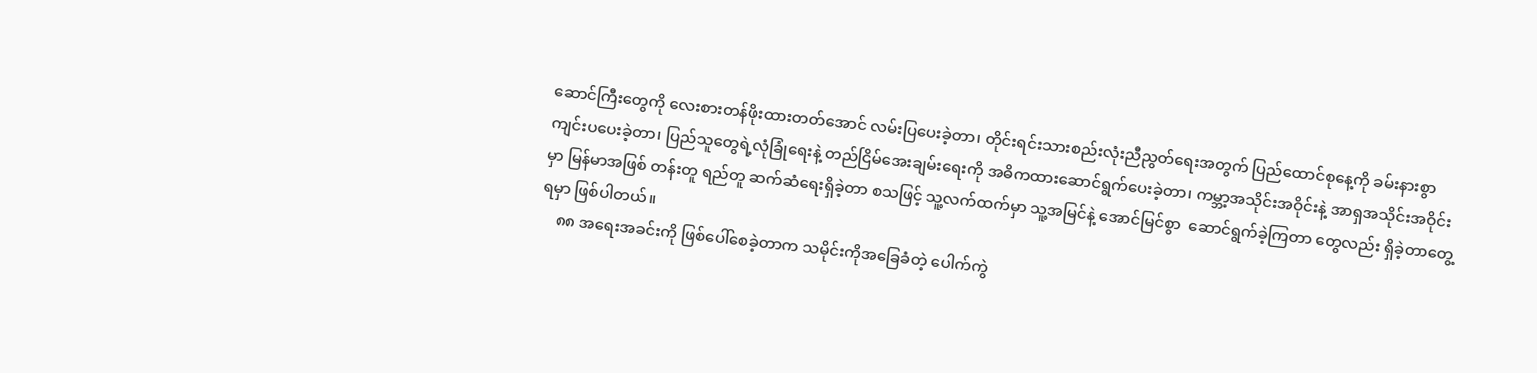ဆောင်ကြီးတွေကို လေးစားတန်ဖိုးထားတတ်အောင် လမ်းပြပေးခဲ့တာ၊ တိုင်းရင်းသားစည်းလုံးညီညွတ်ရေးအတွက် ပြည်ထောင်စုနေ့ကို ခမ်းနားစွာ ကျင်းပပေးခဲ့တာ၊ ပြည်သူတွေရဲ့လုံခြုံရေးနဲ့ တည်ငြိမ်အေးချမ်းရေးကို အဓိကထားဆောင်ရွက်ပေးခဲ့တာ၊ ကမ္ဘာ့အသိုင်းအဝိုင်းနဲ့ အာရှအသိုင်းအဝိုင်းမှာ မြန်မာအဖြစ် တန်းတူ ရည်တူ ဆက်ဆံရေးရှိခဲ့တာ စသဖြင့် သူ့လက်ထက်မှာ သူ့အမြင်နဲ့ အောင်မြင်စွာ  ဆောင်ရွက်ခဲ့ကြတာ တွေလည်း ရှိခဲ့တာတွေ့ရမှာ ဖြစ်ပါတယ်။
    ၈၈ အရေးအခင်းကို ဖြစ်ပေါ်စေခဲ့တာက သမိုင်းကိုအခြေခံတဲ့ ပေါက်ကွဲ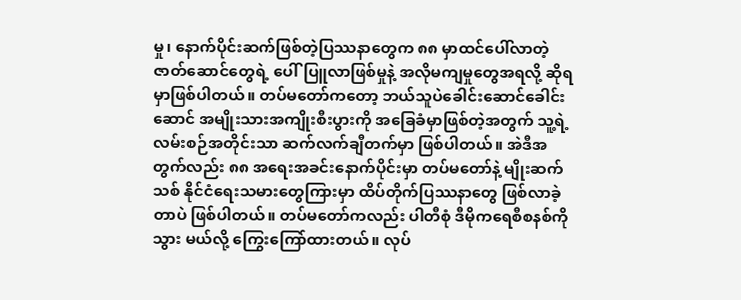မှု၊ နောက်ပိုင်းဆက်ဖြစ်တဲ့ပြဿနာတွေက ၈၈ မှာထင်ပေါ်လာတဲ့ ဇာတ်ဆောင်တွေရဲ့ ပေါ်ပြူလာဖြစ်မှုနဲ့ အလိုမကျမှုတွေအရလို့ ဆိုရမှာဖြစ်ပါတယ်။ တပ်မတော်ကတော့ ဘယ်သူပဲခေါင်းဆောင်ခေါင်းဆောင် အမျိုးသားအကျိုးစီးပွားကို အခြေခံမှာဖြစ်တဲ့အတွက် သူ့ရဲ့လမ်းစဉ်အတိုင်းသာ ဆက်လက်ချီတက်မှာ ဖြစ်ပါတယ်။ အဲဒီအတွက်လည်း ၈၈ အရေးအခင်းနောက်ပိုင်းမှာ တပ်မတော်နဲ့ မျိုးဆက်သစ် နိုင်ငံရေးသမားတွေကြားမှာ ထိပ်တိုက်ပြဿနာတွေ ဖြစ်လာခဲ့တာပဲ ဖြစ်ပါတယ်။ တပ်မတော်ကလည်း ပါတီစုံ ဒီမိုကရေစီစနစ်ကို သွား မယ်လို့ ကြွေးကြော်ထားတယ်။ လုပ်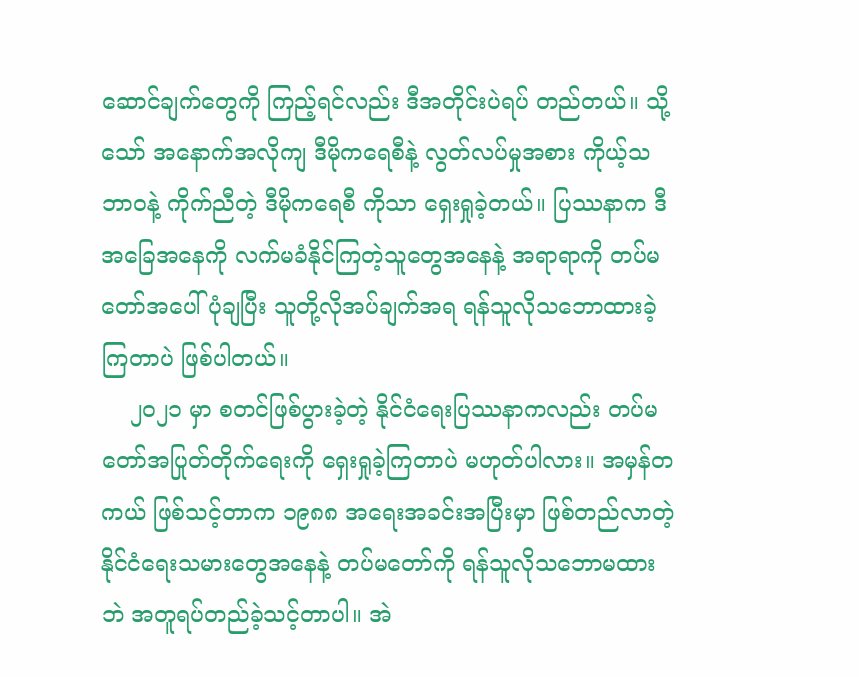ဆောင်ချက်တွေကို ကြည့်ရင်လည်း ဒီအတိုင်းပဲရပ် တည်တယ်။ သို့သော် အနောက်အလိုကျ ဒီမိုကရေစီနဲ့ လွတ်လပ်မှုအစား ကိုယ့်သဘာဝနဲ့ ကိုက်ညီတဲ့ ဒီမိုကရေစီ ကိုသာ ရှေးရှုခဲ့တယ်။ ပြဿနာက ဒီအခြေအနေကို လက်မခံနိုင်ကြတဲ့သူတွေအနေနဲ့ အရာရာကို တပ်မတော်အပေါ်ပုံချပြီး သူတို့လိုအပ်ချက်အရ ရန်သူလိုသဘောထားခဲ့ကြတာပဲ ဖြစ်ပါတယ်။
    ၂၀၂၁ မှာ စတင်ဖြစ်ပွားခဲ့တဲ့ နိုင်ငံရေးပြဿနာကလည်း တပ်မတော်အပြုတ်တိုက်ရေးကို ရှေးရှုခဲ့ကြတာပဲ မဟုတ်ပါလား။ အမှန်တကယ် ဖြစ်သင့်တာက ၁၉၈၈ အရေးအခင်းအပြီးမှာ ဖြစ်တည်လာတဲ့ နိုင်ငံရေးသမားတွေအနေနဲ့ တပ်မတော်ကို ရန်သူလိုသဘောမထားဘဲ အတူရပ်တည်ခဲ့သင့်တာပါ။ အဲ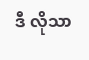ဒီ လိုသာ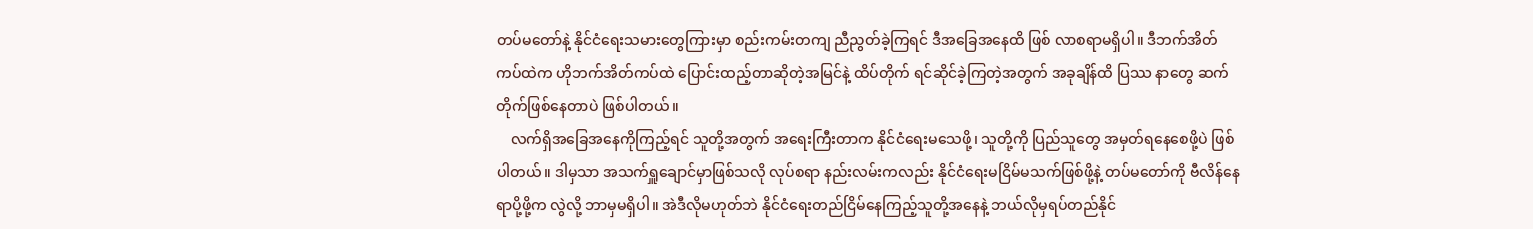တပ်မတော်နဲ့ နိုင်ငံရေးသမားတွေကြားမှာ စည်းကမ်းတကျ ညီညွတ်ခဲ့ကြရင် ဒီအခြေအနေထိ ဖြစ် လာစရာမရှိပါ။ ဒီဘက်အိတ်ကပ်ထဲက ဟိုဘက်အိတ်ကပ်ထဲ ပြောင်းထည့်တာဆိုတဲ့အမြင်နဲ့ ထိပ်တိုက် ရင်ဆိုင်ခဲ့ကြတဲ့အတွက် အခုချိန်ထိ ပြဿ နာတွေ ဆက်တိုက်ဖြစ်နေတာပဲ ဖြစ်ပါတယ်။
    လက်ရှိအခြေအနေကိုကြည့်ရင် သူတို့အတွက် အရေးကြီးတာက နိုင်ငံရေးမသေဖို့၊ သူတို့ကို ပြည်သူတွေ အမှတ်ရနေစေဖို့ပဲ ဖြစ်ပါတယ်။ ဒါမှသာ အသက်ရှူချောင်မှာဖြစ်သလို လုပ်စရာ နည်းလမ်းကလည်း နိုင်ငံရေးမငြိမ်မသက်ဖြစ်ဖို့နဲ့ တပ်မတော်ကို ဗီလိန်နေရာပို့ဖို့က လွဲလို့ ဘာမှမရှိပါ။ အဲဒီလိုမဟုတ်ဘဲ နိုင်ငံရေးတည်ငြိမ်နေကြည့်သူတို့အနေနဲ့ ဘယ်လိုမှရပ်တည်နိုင်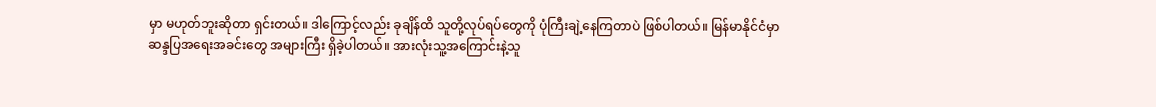မှာ မဟုတ်ဘူးဆိုတာ ရှင်းတယ်။ ဒါကြောင့်လည်း ခုချိန်ထိ သူတို့လုပ်ရပ်တွေကို ပုံကြီးချဲ့နေကြတာပဲ ဖြစ်ပါတယ်။ မြန်မာနိုင်ငံမှာ ဆန္ဒပြအရေးအခင်းတွေ အများကြီး ရှိခဲ့ပါတယ်။ အားလုံးသူ့အကြောင်းနဲ့သူ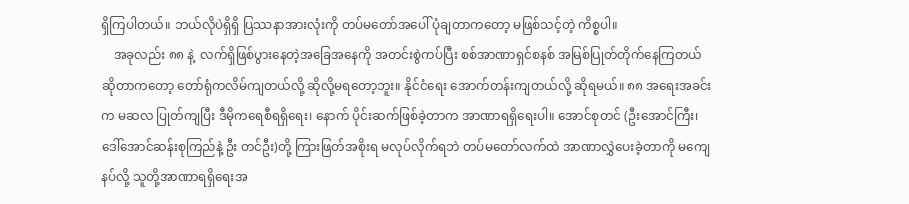ရှိကြပါတယ်။ ဘယ်လိုပဲရှိရှိ ပြဿနာအားလုံးကို တပ်မတော်အပေါ် ပုံချတာကတော့ မဖြစ်သင့်တဲ့ ကိစ္စပါ။
    အခုလည်း ၈၈ နဲ့  လက်ရှိဖြစ်ပွားနေတဲ့အခြေအနေကို အတင်းစွဲကပ်ပြီး စစ်အာဏာရှင်စနစ် အမြစ်ပြုတ်တိုက်နေကြတယ်ဆိုတာကတော့ တော်ရုံကလိမ်ကျတယ်လို့ ဆိုလို့မရတော့ဘူး။ နိုင်ငံရေး အောက်တန်းကျတယ်လို့ ဆိုရမယ်။ ၈၈ အရေးအခင်းက မဆလ ပြုတ်ကျပြီး ဒီမိုကရေစီရရှိရေး၊ နောက် ပိုင်းဆက်ဖြစ်ခဲ့တာက အာဏာရရှိရေးပါ။ အောင်စုတင် (ဦးအောင်ကြီး၊ ဒေါ်အောင်ဆန်းစုကြည်နဲ့ ဦး တင်ဦး)တို့ ကြားဖြတ်အစိုးရ မလုပ်လိုက်ရဘဲ တပ်မတော်လက်ထဲ အာဏာလွှဲပေးခဲ့တာကို မကျေနပ်လို့ သူတို့အာဏာရရှိရေးအ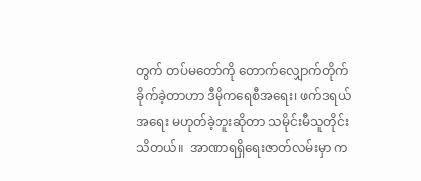တွက် တပ်မတော်ကို တောက်လျှောက်တိုက်ခိုက်ခဲ့တာဟာ ဒီမိုကရေစီအရေး၊ ဖက်ဒရယ်အရေး မဟုတ်ခဲ့ဘူးဆိုတာ သမိုင်းမီသူတိုင်းသိတယ်။  အာဏာရရှိရေးဇာတ်လမ်းမှာ က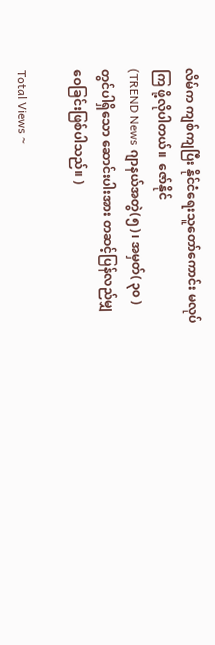လိမ်က ကျစ်ကျပြီး နိုင်ငံရေးသူတော်ကောင်း မလုပ်ကြ ဖို့လိုပါတယ်။  ဇော်နိုင်
(TREND News ဂျာနယ်အတွဲ(၅)၊ အမှတ်( ၃၀ ) တွင်ပါရှိသော ဆောင်းပါးအား တဆင့်ပြန်လည်မျှဝေခြင်းဖြစ်ပါသည်။ )

Total Views ~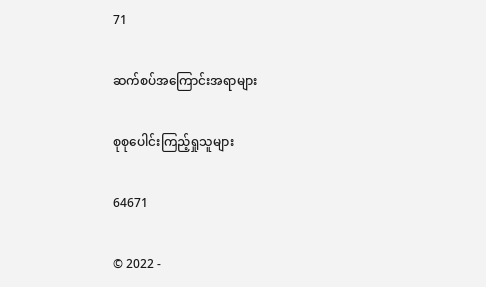71

ဆက်စပ်အကြောင်းအရာများ

စုစုပေါင်းကြည့်ရှုသူများ

64671

© 2022 -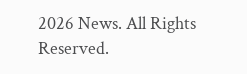2026 News. All Rights Reserved.